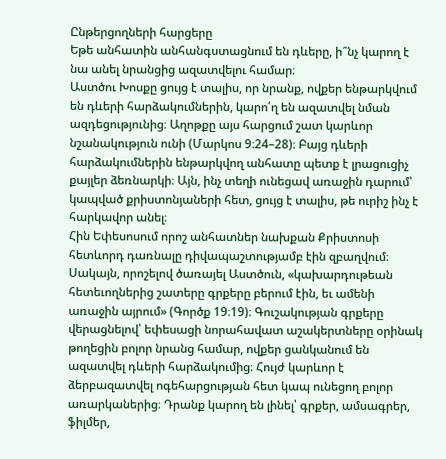Ընթերցողների հարցերը
Եթե անհատին անհանգստացնում են դևերը, ի՞նչ կարող է նա անել նրանցից ազատվելու համար։
Աստծու Խոսքը ցույց է տալիս, որ նրանք, ովքեր ենթարկվում են դևերի հարձակումներին, կարո՛ղ են ազատվել նման ազդեցությունից։ Աղոթքը այս հարցում շատ կարևոր նշանակություն ունի (Մարկոս 9։24–28)։ Բայց դևերի հարձակումներին ենթարկվող անհատը պետք է լրացուցիչ քայլեր ձեռնարկի։ Այն, ինչ տեղի ունեցավ առաջին դարում՝ կապված քրիստոնյաների հետ, ցույց է տալիս, թե ուրիշ ինչ է հարկավոր անել։
Հին Եփեսոսում որոշ անհատներ նախքան Քրիստոսի հետևորդ դառնալը դիվապաշտությամբ էին զբաղվում։ Սակայն, որոշելով ծառայել Աստծուն, «կախարդութեան հետեւողներից շատերը գրքերը բերում էին, եւ ամենի առաջին այրում» (Գործք 19։19)։ Գուշակության գրքերը վերացնելով՝ եփեսացի նորահավատ աշակերտները օրինակ թողեցին բոլոր նրանց համար, ովքեր ցանկանում են ազատվել դևերի հարձակումից։ Հույժ կարևոր է ձերբազատվել ոգեհարցության հետ կապ ունեցող բոլոր առարկաներից։ Դրանք կարող են լինել՝ գրքեր, ամսագրեր, ֆիլմեր,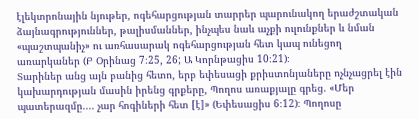էլեկտրոնային նյութեր, ոգեհարցության տարրեր պարունակող երաժշտական ձայնագրություններ, թալիսմաններ, ինչպես նաև աչքի ուլունքներ և նման «պաշտպանիչ» ու առհասարակ ոգեհարցության հետ կապ ունեցող առարկաներ (Բ Օրինաց 7։25, 26; Ա Կորնթացիս 10։21)։
Տարիներ անց այն բանից հետո, երբ եփեսացի քրիստոնյաները ոչնչացրել էին կախարդության մասին իրենց գրքերը, Պողոս առաքյալը գրեց. «Մեր պատերազմը.... չար հոգիների հետ [է]» (Եփեսացիս 6։12)։ Պողոսը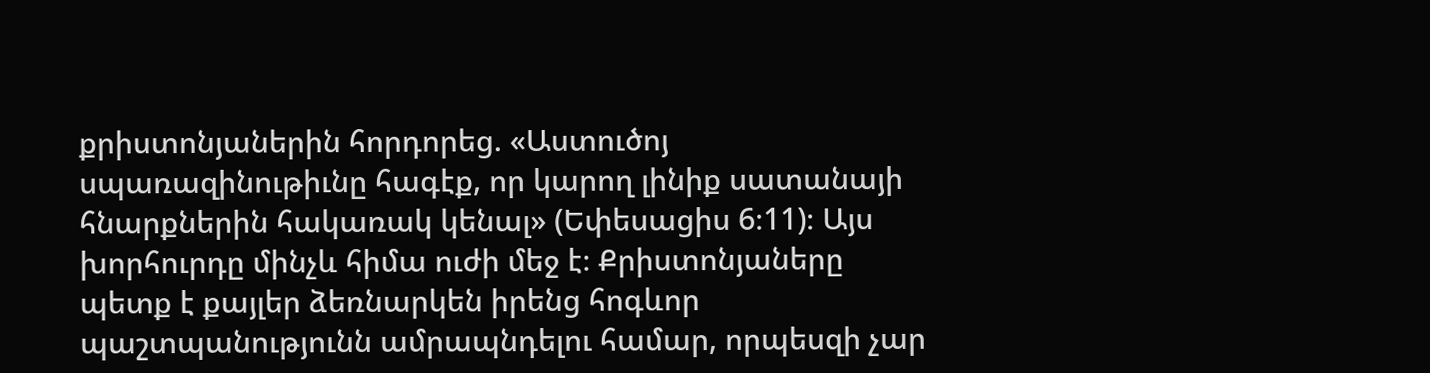քրիստոնյաներին հորդորեց. «Աստուծոյ սպառազինութիւնը հագէք, որ կարող լինիք սատանայի հնարքներին հակառակ կենալ» (Եփեսացիս 6։11)։ Այս խորհուրդը մինչև հիմա ուժի մեջ է։ Քրիստոնյաները պետք է քայլեր ձեռնարկեն իրենց հոգևոր պաշտպանությունն ամրապնդելու համար, որպեսզի չար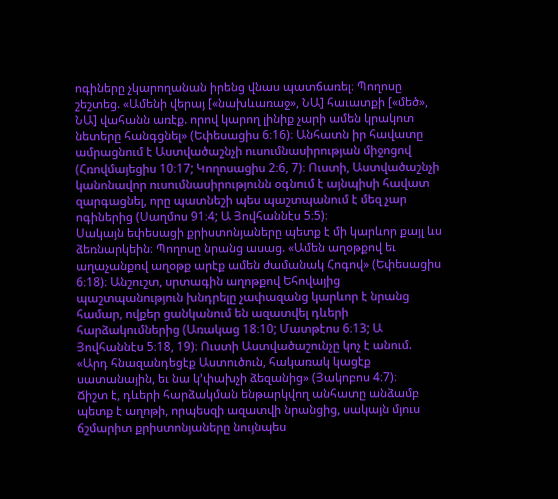ոգիները չկարողանան իրենց վնաս պատճառել։ Պողոսը շեշտեց. «Ամենի վերայ [«նախևառաջ», ՆԱ] հաւատքի [«մեծ», ՆԱ] վահանն առէք. որով կարող լինիք չարի ամեն կրակոտ նետերը հանգցնել» (Եփեսացիս 6։16)։ Անհատն իր հավատը ամրացնում է Աստվածաշնչի ուսումնասիրության միջոցով (Հռովմայեցիս 10։17; Կողոսացիս 2։6, 7)։ Ուստի, Աստվածաշնչի կանոնավոր ուսումնասիրությունն օգնում է այնպիսի հավատ զարգացնել, որը պատնեշի պես պաշտպանում է մեզ չար ոգիներից (Սաղմոս 91։4; Ա Յովհաննէս 5։5)։
Սակայն եփեսացի քրիստոնյաները պետք է մի կարևոր քայլ ևս ձեռնարկեին։ Պողոսը նրանց ասաց. «Ամեն աղօթքով եւ աղաչանքով աղօթք արէք ամեն ժամանակ Հոգով» (Եփեսացիս 6։18)։ Անշուշտ, սրտագին աղոթքով Եհովայից պաշտպանություն խնդրելը չափազանց կարևոր է նրանց համար, ովքեր ցանկանում են ազատվել դևերի հարձակումներից (Առակաց 18։10; Մատթէոս 6։13; Ա Յովհաննէս 5։18, 19)։ Ուստի Աստվածաշունչը կոչ է անում. «Արդ հնազանդեցէք Աստուծուն, հակառակ կացէք սատանային, եւ նա կ’փախչի ձեզանից» (Յակոբոս 4։7)։
Ճիշտ է, դևերի հարձակման ենթարկվող անհատը անձամբ պետք է աղոթի, որպեսզի ազատվի նրանցից, սակայն մյուս ճշմարիտ քրիստոնյաները նույնպես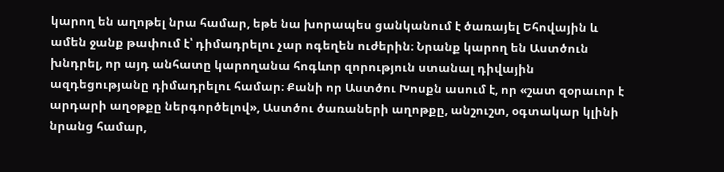կարող են աղոթել նրա համար, եթե նա խորապես ցանկանում է ծառայել Եհովային և ամեն ջանք թափում է՝ դիմադրելու չար ոգեղեն ուժերին։ Նրանք կարող են Աստծուն խնդրել, որ այդ անհատը կարողանա հոգևոր զորություն ստանալ դիվային ազդեցությանը դիմադրելու համար։ Քանի որ Աստծու Խոսքն ասում է, որ «շատ զօրաւոր է արդարի աղօթքը ներգործելով», Աստծու ծառաների աղոթքը, անշուշտ, օգտակար կլինի նրանց համար,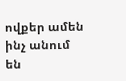ովքեր ամեն ինչ անում են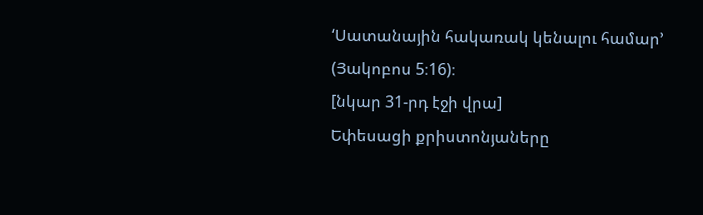‘Սատանային հակառակ կենալու համար’ (Յակոբոս 5։16)։
[նկար 31-րդ էջի վրա]
Եփեսացի քրիստոնյաները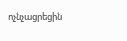ոչնչացրեցին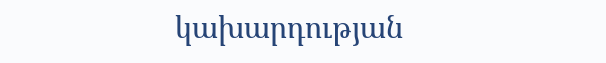կախարդության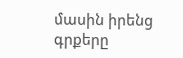մասին իրենց գրքերը